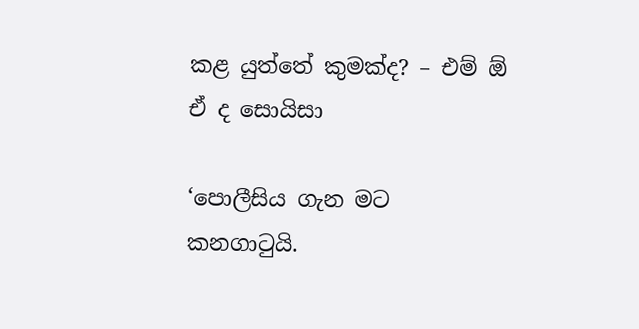කළ යුත්තේ කුමක්ද? – එම් ඕ ඒ ද සොයිසා

‘පොලීසිය ගැන මට කනගාටුයි.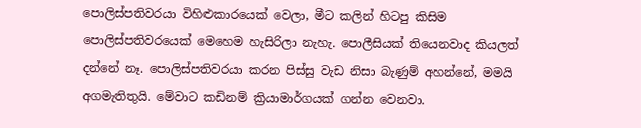පොලිස්පතිවරයා විහිළුකාරයෙක් වෙලා, මීට කලින් හිටපු කිසිම පොලිස්පතිවරයෙක් මෙහෙම හැසිරිලා නැහැ. පොලීසියක් තියෙනවාද කියලත් දන්නේ නෑ. පොලිස්පතිවරයා කරන පිස්සු වැඩ නිසා බැණුම් අහන්නේ, මමයි අගමැතිතුයි. මේවාට කඩිනම් ක්‍රියාමාර්ගයක් ගන්න වෙනවා.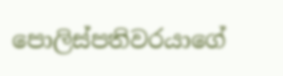පොලිස්පතිවරයාගේ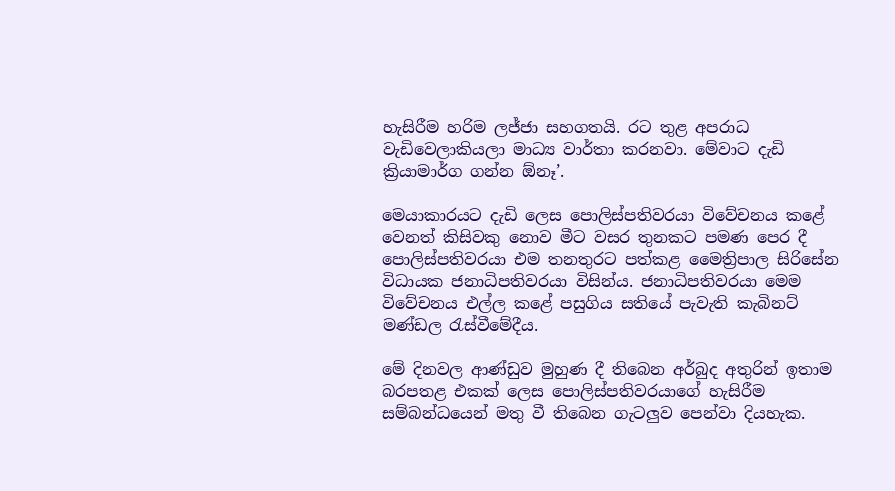හැසිරීම හරිම ලජ්ජා සහගතයි. රට තුළ අපරාධ වැඩිවෙලාකියලා මාධ්‍ය වාර්තා කරනවා. මේවාට දැඩි ක්‍රියාමාර්ග ගන්න ඕනෑ’.

මෙයාකාරයට දැඩි ලෙස පොලිස්පතිවරයා විවේචනය කළේ වෙනත් කිසිවකු නොව මීට වසර තුනකට පමණ පෙර දී පොලිස්පතිවරයා එම තනතුරට පත්කළ මෛත්‍රිපාල සිරිසේන විධායක ජනාධිපතිවරයා විසින්ය. ජනාධිපතිවරයා මෙම විවේචනය එල්ල කළේ පසුගිය සතියේ පැවැති කැබිනට් මණ්ඩල රැස්වීමේදීය.

මේ දිනවල ආණ්ඩුව මුහුණ දී තිබෙන අර්බුද අතුරින් ඉතාම බරපතළ එකක් ලෙස පොලිස්පතිවරයාගේ හැසිරීම සම්බන්ධයෙන් මතු වී තිබෙන ගැටලුව පෙන්වා දියහැක.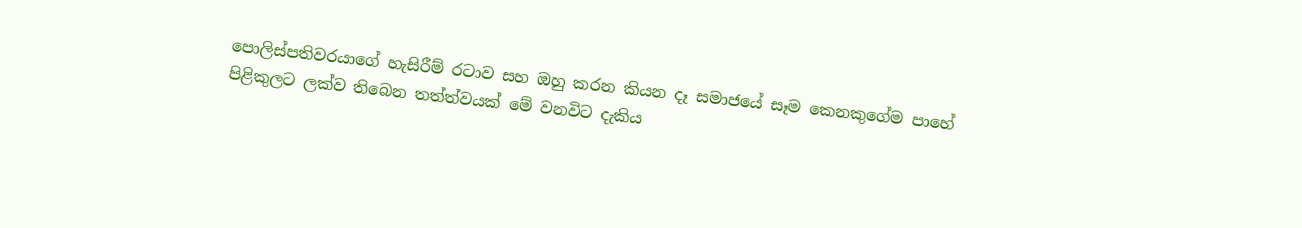පොලිස්පතිවරයාගේ හැසිරීම් රටාව සහ ඔහු කරන කියන දෑ සමාජයේ සෑම කෙනකුගේම පාහේ පිළිකුලට ලක්ව තිබෙන තත්ත්වයක් මේ වනවිට දැකිය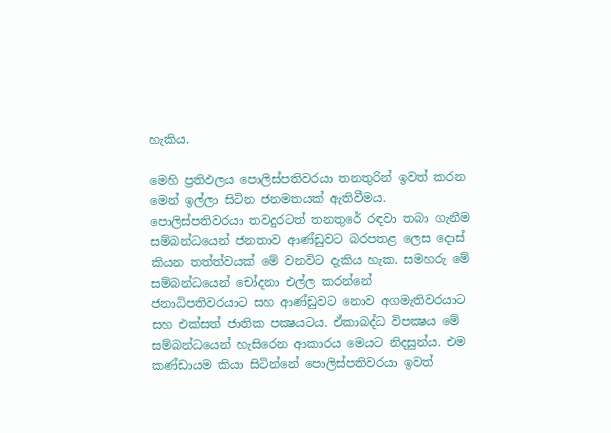හැකිය.

මෙහි ප්‍රතිඵලය පොලිස්පතිවරයා තනතුරින් ඉවත් කරන මෙන් ඉල්ලා සිටින ජනමතයක් ඇතිවීමය. පොලිස්පතිවරයා තවදුරටත් තනතුරේ රඳවා තබා ගැනීම සම්බන්ධයෙන් ජනතාව ආණ්ඩුවට බරපතළ ලෙස දොස් කියන තත්ත්වයක් මේ වනවිට දැකිය හැක. සමහරු මේ සම්බන්ධයෙන් චෝදනා එල්ල කරන්නේ ජනාධිපතිවරයාට සහ ආණ්ඩුවට නොව අගමැතිවරයාට සහ එක්සත් ජාතික පක්‍ෂයටය. ඒකාබද්ධ විපක්‍ෂය මේ සම්බන්ධයෙන් හැසිරෙන ආකාරය මෙයට නිදසුන්ය. එම කණ්ඩායම කියා සිටින්නේ පොලිස්පතිවරයා ඉවත්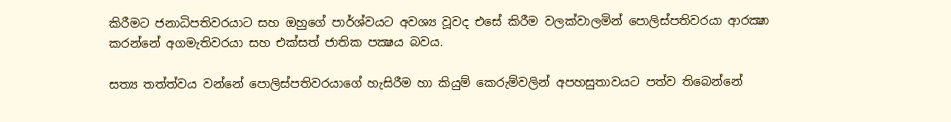කිරීමට ජනාධිපතිවරයාට සහ ඔහුගේ පාර්ශ්වයට අවශ්‍ය වූවද එසේ කිරීම වලක්වාලමින් පොලිස්පතිවරයා ආරක්‍ෂා කරන්නේ අගමැතිවරයා සහ එක්සත් ජාතික පක්‍ෂය බවය.

සත්‍ය තත්ත්වය වන්නේ පොලිස්පතිවරයාගේ හැසිරීම හා කියුම් කෙරුම්වලින් අපහසුතාවයට පත්ව තිබෙන්නේ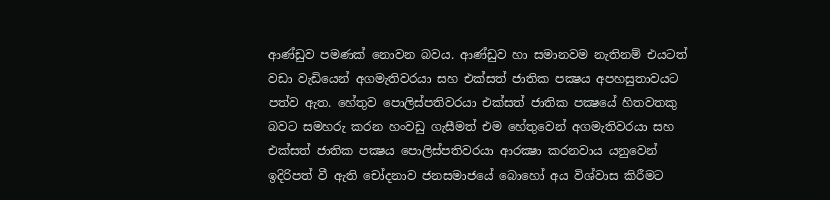ආණ්ඩුව පමණක් නොවන බවය. ආණ්ඩුව හා සමානවම නැතිනම් එයටත් වඩා වැඩියෙන් අගමැතිවරයා සහ එක්සත් ජාතික පක්‍ෂය අපහසුතාවයට පත්ව ඇත. හේතුව පොලිස්පතිවරයා එක්සත් ජාතික පක්‍ෂයේ හිතවතකු බවට සමහරු කරන හංවඩු ගැසීමත් එම හේතුවෙන් අගමැතිවරයා සහ එක්සත් ජාතික පක්‍ෂය පොලිස්පතිවරයා ආරක්‍ෂා කරනවාය යනුවෙන් ඉදිරිපත් වී ඇති චෝදනාව ජනසමාජයේ බොහෝ අය විශ්වාස කිරීමට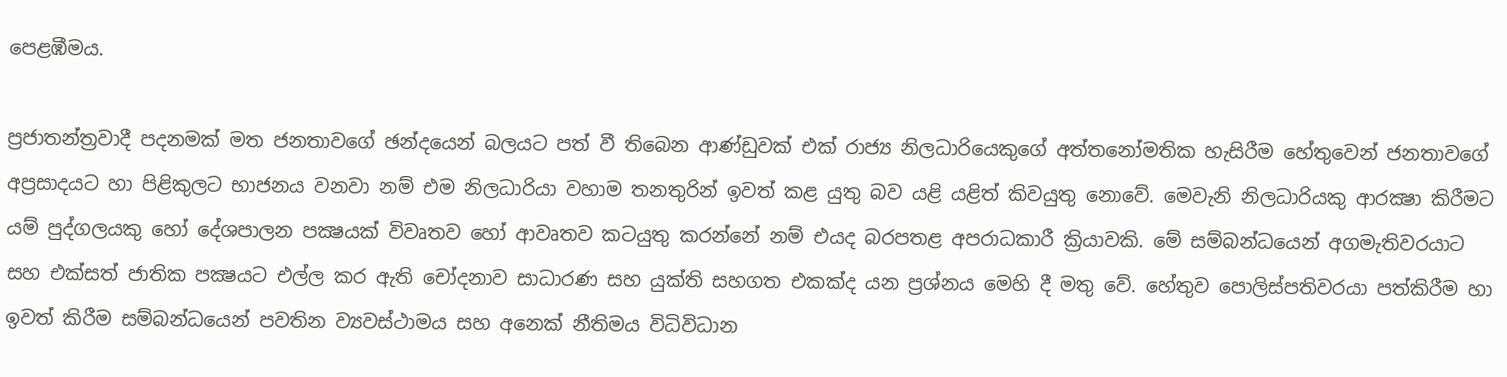පෙළඹීමය.

ප්‍රජාතන්ත්‍රවාදී පදනමක් මත ජනතාවගේ ඡන්දයෙන් බලයට පත් වී තිබෙන ආණ්ඩුවක් එක් රාජ්‍ය නිලධාරියෙකුගේ අත්තනෝමතික හැසිරීම හේතුවෙන් ජනතාවගේ අප්‍රසාදයට හා පිළිකුලට භාජනය වනවා නම් එම නිලධාරියා වහාම තනතුරින් ඉවත් කළ යුතු බව යළි යළිත් කිවයුතු නොවේ. මෙවැනි නිලධාරියකු ආරක්‍ෂා කිරීමට යම් පුද්ගලයකු හෝ දේශපාලන පක්‍ෂයක් විවෘතව හෝ ආවෘතව කටයුතු කරන්නේ නම් එයද බරපතළ අපරාධකාරී ක්‍රියාවකි. මේ සම්බන්ධයෙන් අගමැතිවරයාට සහ එක්සත් ජාතික පක්‍ෂයට එල්ල කර ඇති චෝදනාව සාධාරණ සහ යුක්ති සහගත එකක්ද යන ප්‍රශ්නය මෙහි දී මතු වේ. හේතුව පොලිස්පතිවරයා පත්කිරීම හා ඉවත් කිරීම සම්බන්ධයෙන් පවතින ව්‍යවස්ථාමය සහ අනෙක් නීතිමය විධිවිධාන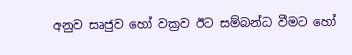අනුව සෘජුව හෝ වක්‍රව ඊට සම්බන්ධ වීමට හෝ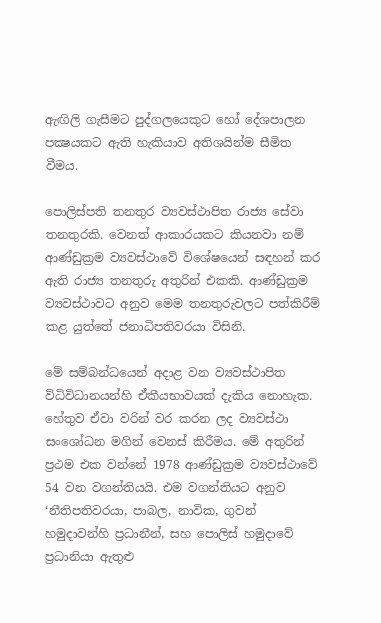ඇඟිලි ගැසීමට පුද්ගලයෙකුට හෝ දේශපාලන පක්‍ෂයකට ඇති හැකියාව අතිශයින්ම සීමිත වීමය.

පොලිස්පති තනතුර ව්‍යවස්ථාපිත රාජ්‍ය සේවා තනතුරකි. වෙනත් ආකාරයකට කියනවා නම් ආණ්ඩුක්‍රම ව්‍යවස්ථාවේ විශේෂයෙන් සඳහන් කර ඇති රාජ්‍ය තනතුරු අතුරින් එකකි. ආණ්ඩුක්‍රම ව්‍යවස්ථාවට අනුව මෙම තනතුරුවලට පත්කිරීම් කළ යුත්තේ ජනාධිපතිවරයා විසිනි.

මේ සම්බන්ධයෙන් අදාළ වන ව්‍යවස්ථාපිත විධිවිධානයන්හි ඒකීයභාවයක් දැකිය නොහැක. හේතුව ඒවා වරින් වර කරන ලද ව්‍යවස්ථා සංශෝධන මගින් වෙනස් කිරීමය. මේ අතුරින් ප්‍රථම එක වන්නේ 1978 ආණ්ඩුක්‍රම ව්‍යවස්ථාවේ 54 වන වගන්තියයි. එම වගන්තියට අනුව ‘නීතිපතිවරයා, පාබල, නාවික, ගුවන් හමුදාවන්හි ප්‍රධානීන්, සහ පොලිස් හමුදාවේ ප්‍රධානියා ඇතුළු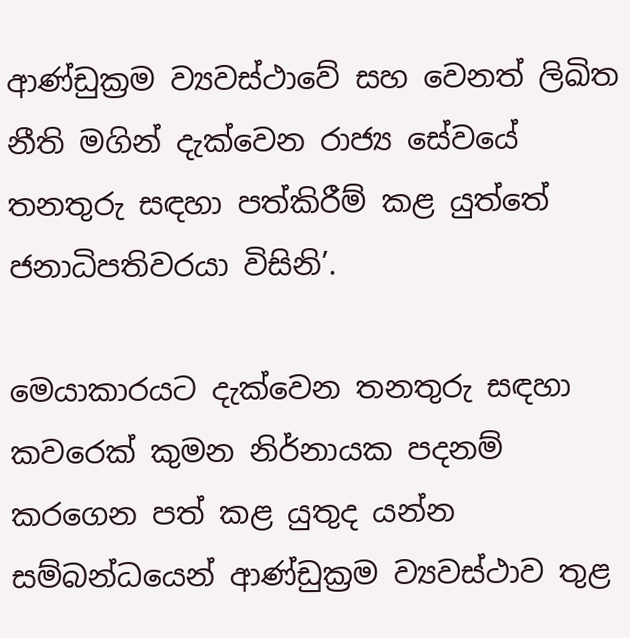ආණ්ඩුක්‍රම ව්‍යවස්ථාවේ සහ වෙනත් ලිඛිත නීති මගින් දැක්වෙන රාජ්‍ය සේවයේ තනතුරු සඳහා පත්කිරීම් කළ යුත්තේ ජනාධිපතිවරයා විසිනි’.

මෙයාකාරයට දැක්වෙන තනතුරු සඳහා කවරෙක් කුමන නිර්නායක පදනම් කරගෙන පත් කළ යුතුද යන්න සම්බන්ධයෙන් ආණ්ඩුක්‍රම ව්‍යවස්ථාව තුළ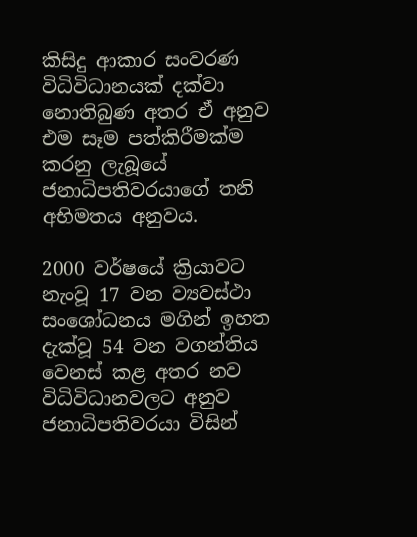කිසිදු ආකාර සංවරණ විධිවිධානයක් දක්වා නොතිබුණ අතර ඒ අනුව එම සෑම පත්කිරීමක්ම කරනු ලැබූයේ ජනාධිපතිවරයාගේ තනි අභිමතය අනුවය.

2000 වර්ෂයේ ක්‍රියාවට නැංවූ 17 වන ව්‍යවස්ථා සංශෝධනය මගින් ඉහත දැක්වූ 54 වන වගන්තිය වෙනස් කළ අතර නව විධිවිධානවලට අනුව ජනාධිපතිවරයා විසින්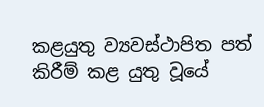කළයුතු ව්‍යවස්ථාපිත පත් කිරීම් කළ යුතු වූයේ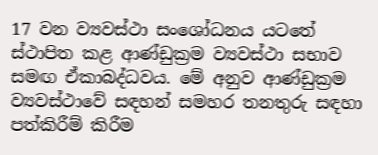17 වන ව්‍යවස්ථා සංශෝධනය යටතේ ස්ථාපිත කළ ආණ්ඩුක්‍රම ව්‍යවස්ථා සභාව සමඟ ඒකාබද්ධවය. මේ අනුව ආණ්ඩුක්‍රම ව්‍යවස්ථාවේ සඳහන් සමහර තනතුරු සඳහා පත්කිරීම් කිරීම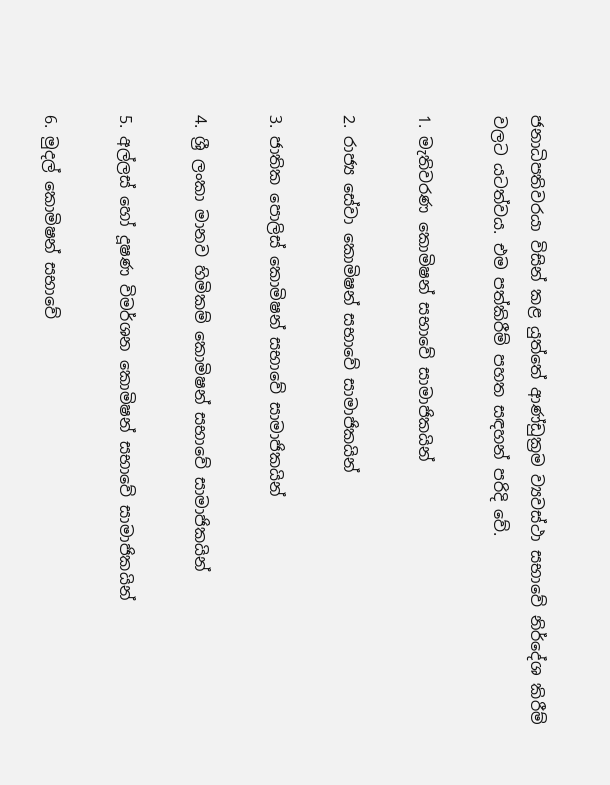ජනාධිපතිවරයා විසින් කළ යුත්තේ ආණ්ඩුක්‍රම ව්‍යවස්ථා සභාවේ නිර්දේශ කිරීම් වලට යටත්වය. එම පත්කිරීම් පහත සඳහන් පරිදි වේ.

1. මැතිවරණ කොමිෂන් සභාවේ සාමාජිකයින්

2. රාජ්‍ය සේවා කොමිෂන් සභාවේ සාමාජිකයින්

3. ජාතික පොලිස් කොමිෂන් සභාවේ සාමාජිකයින්

4. ශ්‍රී ලංකා මානව හිමිකම් කොමිෂන් සභාවේ සාමාජිකයින්

5. අල්ලස් හෝ දූෂණ විමර්ශන කොමිෂන් සභාවේ සාමාජිකයින්

6. මුදල් කොමිෂන් සභාවේ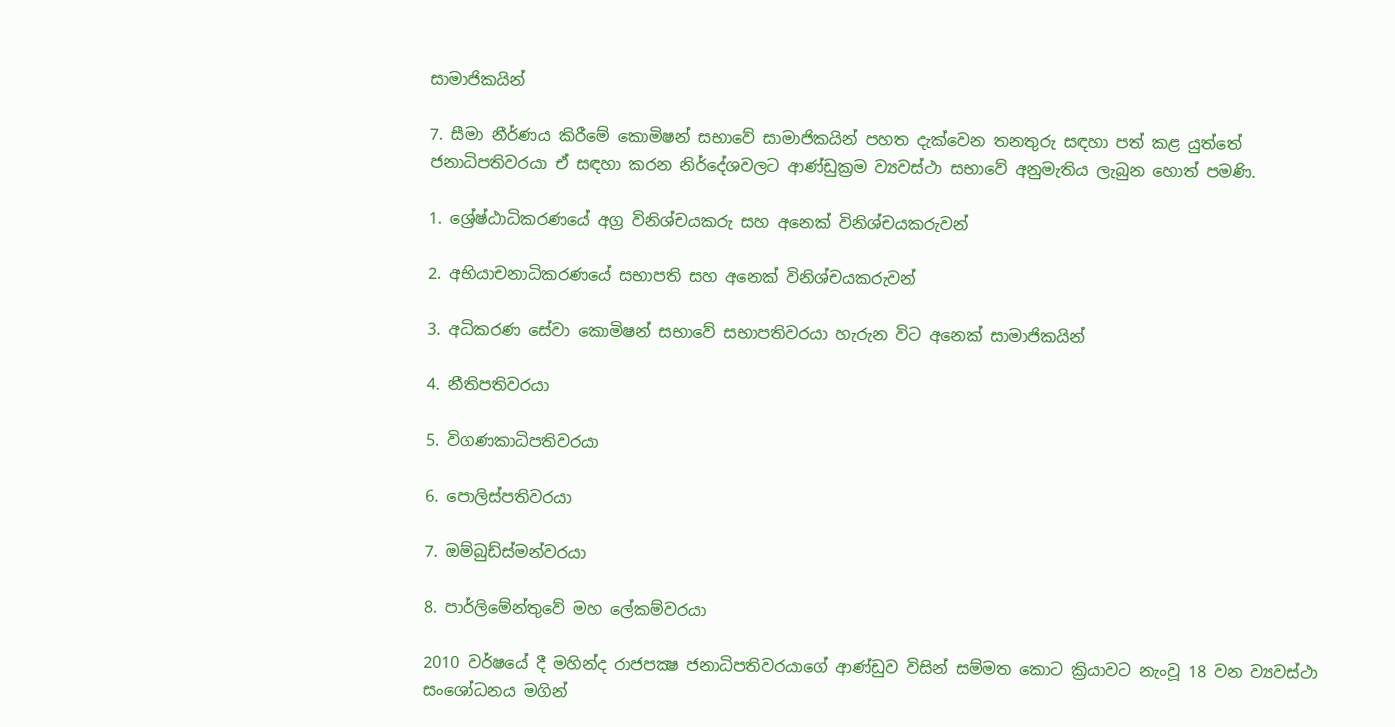සාමාජිකයින්

7. සීමා නීර්ණය කිරීමේ කොමිෂන් සභාවේ සාමාජිකයින් පහත දැක්වෙන තනතුරු සඳහා පත් කළ යුත්තේ ජනාධිපතිවරයා ඒ සඳහා කරන නිර්දේශවලට ආණ්ඩුක්‍රම ව්‍යවස්ථා සභාවේ අනුමැතිය ලැබුන හොත් පමණි.

1. ශ්‍රේෂ්ඨාධිකරණයේ අග්‍ර විනිශ්චයකරු සහ අනෙක් විනිශ්චයකරුවන්

2. අභියාචනාධිකරණයේ සභාපති සහ අනෙක් විනිශ්චයකරුවන්

3. අධිකරණ සේවා කොමිෂන් සභාවේ සභාපතිවරයා හැරුන විට අනෙක් සාමාජිකයින්

4. නීතිපතිවරයා

5. විගණකාධිපතිවරයා

6. පොලිස්පතිවරයා

7. ඔම්බුඩ්ස්මන්වරයා

8. පාර්ලිමේන්තුවේ මහ ලේකම්වරයා

2010 වර්ෂයේ දී මහින්ද රාජපක්‍ෂ ජනාධිපතිවරයාගේ ආණ්ඩුව විසින් සම්මත කොට ක්‍රියාවට නැංවූ 18 වන ව්‍යවස්ථා සංශෝධනය මගින්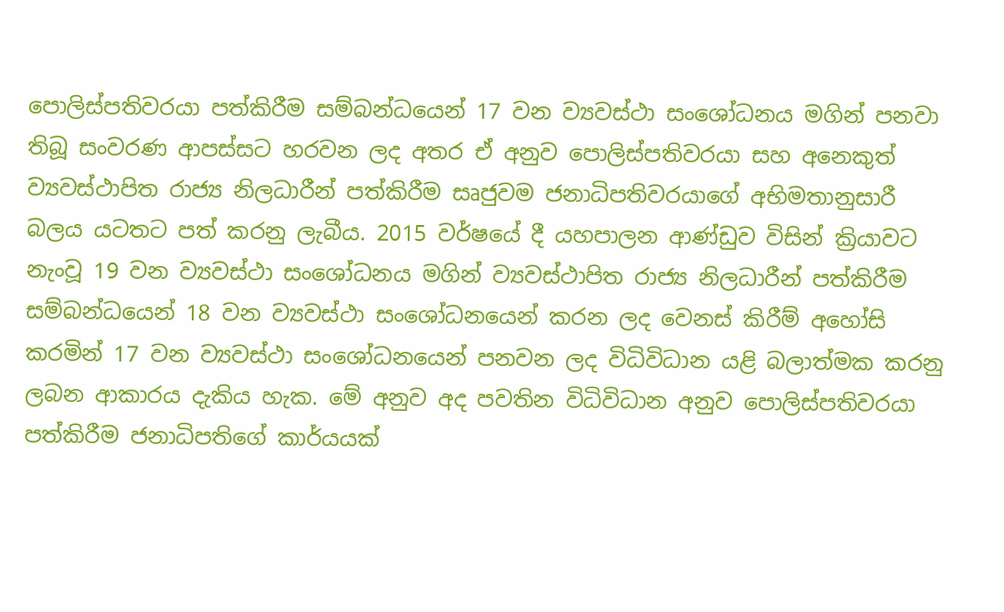පොලිස්පතිවරයා පත්කිරීම සම්බන්ධයෙන් 17 වන ව්‍යවස්ථා සංශෝධනය මගින් පනවා තිබූ සංවරණ ආපස්සට හරවන ලද අතර ඒ අනුව පොලිස්පතිවරයා සහ අනෙකුත් ව්‍යවස්ථාපිත රාජ්‍ය නිලධාරීන් පත්කිරීම සෘජුවම ජනාධිපතිවරයාගේ අභිමතානුසාරී බලය යටතට පත් කරනු ලැබීය. 2015 වර්ෂයේ දී යහපාලන ආණ්ඩුව විසින් ක්‍රියාවට නැංවූ 19 වන ව්‍යවස්ථා සංශෝධනය මගින් ව්‍යවස්ථාපිත රාජ්‍ය නිලධාරීන් පත්කිරීම සම්බන්ධයෙන් 18 වන ව්‍යවස්ථා සංශෝධනයෙන් කරන ලද වෙනස් කිරීම් අහෝසි කරමින් 17 වන ව්‍යවස්ථා සංශෝධනයෙන් පනවන ලද විධිවිධාන යළි බලාත්මක කරනු ලබන ආකාරය දැකිය හැක. මේ අනුව අද පවතින විධිවිධාන අනුව පොලිස්පතිවරයා පත්කිරීම ජනාධිපතිගේ කාර්යයක්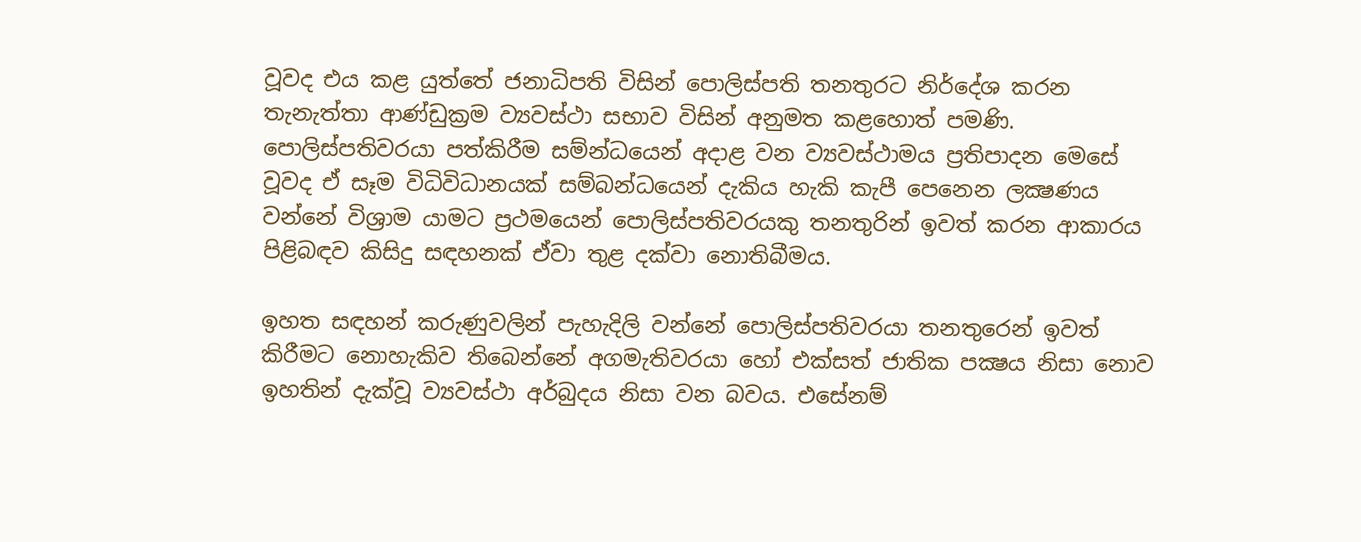වූවද එය කළ යුත්තේ ජනාධිපති විසින් පොලිස්පති තනතුරට නිර්දේශ කරන තැනැත්තා ආණ්ඩුක්‍රම ව්‍යවස්ථා සභාව විසින් අනුමත කළහොත් පමණි. පොලිස්පතිවරයා පත්කිරීම සම්න්ධයෙන් අදාළ වන ව්‍යවස්ථාමය ප්‍රතිපාදන මෙසේ වූවද ඒ සෑම විධිවිධානයක් සම්බන්ධයෙන් දැකිය හැකි කැපී පෙනෙන ලක්‍ෂණය වන්නේ විශ්‍රාම යාමට ප්‍රථමයෙන් පොලිස්පතිවරයකු තනතුරින් ඉවත් කරන ආකාරය පිළිබඳව කිසිදු සඳහනක් ඒවා තුළ දක්වා නොතිබීමය.

ඉහත සඳහන් කරුණුවලින් පැහැදිලි වන්නේ පොලිස්පතිවරයා තනතුරෙන් ඉවත් කිරීමට නොහැකිව තිබෙන්නේ අගමැතිවරයා හෝ එක්සත් ජාතික පක්‍ෂය නිසා නොව ඉහතින් දැක්වූ ව්‍යවස්ථා අර්බුදය නිසා වන බවය. එසේනම්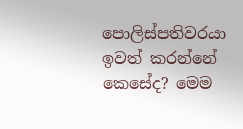පොලිස්පතිවරයා ඉවත් කරන්නේ කෙසේද? මෙම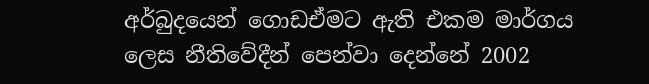අර්බුදයෙන් ගොඩඒමට ඇති එකම මාර්ගය ලෙස නීතිවේදීන් පෙන්වා දෙන්නේ 2002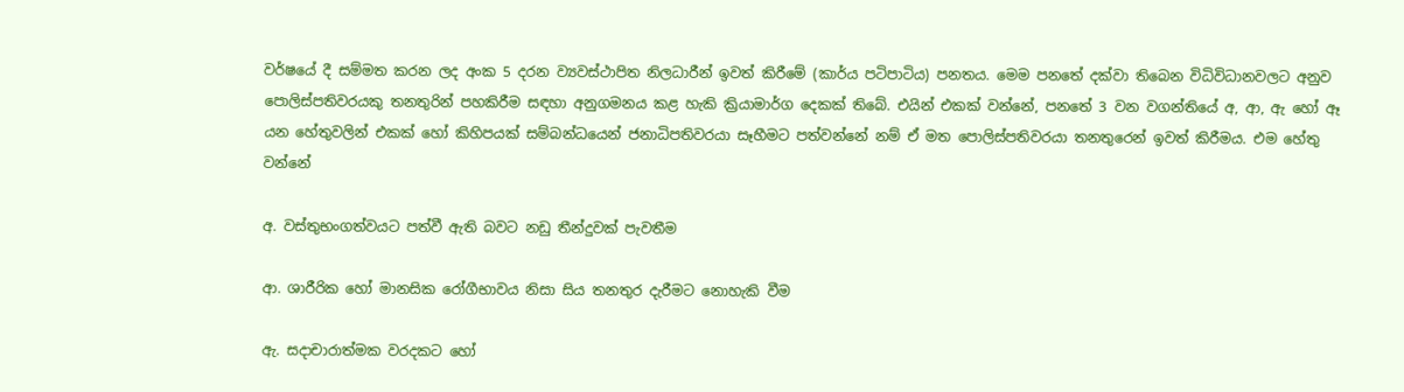වර්ෂයේ දී සම්මත කරන ලද අංක 5 දරන ව්‍යවස්ථාපිත නිලධාරීන් ඉවත් කිරීමේ (කාර්ය පටිපාටිය) පනතය. මෙම පනතේ දක්වා තිබෙන විධිවිධානවලට අනුව පොලිස්පතිවරයකු තනතුරින් පහකිරීම සඳහා අනුගමනය කළ හැකි ක්‍රියාමාර්ග දෙකක් තිබේ. එයින් එකක් වන්නේ, පනතේ 3 වන වගන්තියේ අ, ආ, ඇ හෝ ඈ යන හේතුවලින් එකක් හෝ කිහිපයක් සම්බන්ධයෙන් ජනාධිපතිවරයා සෑහීමට පත්වන්නේ නම් ඒ මත පොලිස්පතිවරයා තනතුරෙන් ඉවත් කිරීමය. එම හේතු වන්නේ

අ. වස්තුභංගත්වයට පත්වී ඇති බවට නඩු තීන්දුවක් පැවතීම

ආ. ශාරීරික හෝ මානසික රෝගීභාවය නිසා සිය තනතුර දැරීමට නොහැකි වීම

ඇ. සදාචාරාත්මක වරදකට හෝ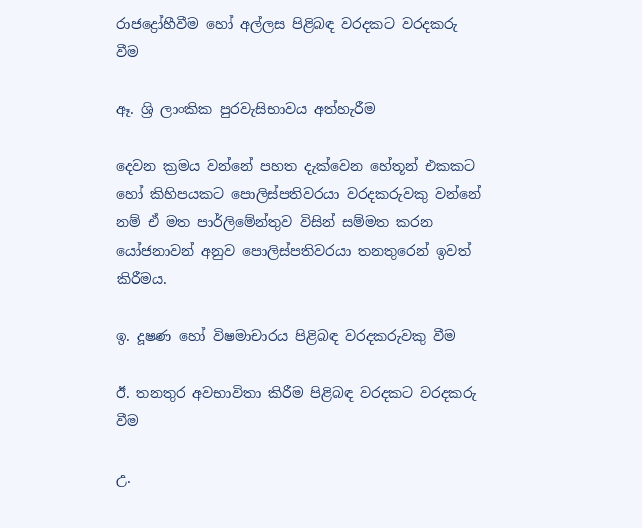රාජද්‍රෝහීවීම හෝ අල්ලස පිළිබඳ වරදකට වරදකරු වීම

ඈ. ශ්‍රි ලාංකික පුරවැසිභාවය අත්හැරීම

දෙවන ක්‍රමය වන්නේ පහත දැක්වෙන හේතූන් එකකට හෝ කිහිපයකට පොලිස්පතිවරයා වරදකරුවකු වන්නේ නම් ඒ මත පාර්ලිමේන්තුව විසින් සම්මත කරන යෝජනාවන් අනුව පොලිස්පතිවරයා තනතුරෙන් ඉවත් කිරීමය.

ඉ. දූෂණ හෝ විෂමාචාරය පිළිබඳ වරදකරුවකු වීම

ඊ. තනතුර අවභාවිතා කිරීම පිළිබඳ වරදකට වරදකරු වීම

උ.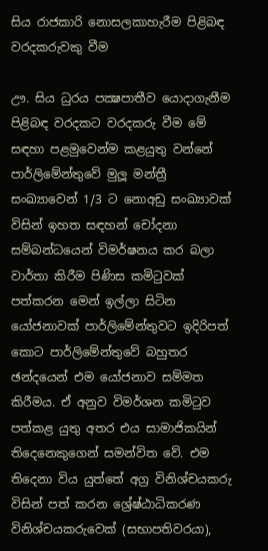සිය රාජකාරි නොසලකාහැරීම පිළිබඳ වරදකරුවකු වීම

ඌ. සිය ධුරය පක්‍ෂපාතීව යොදාගැනීම පිළිබඳ වරදකට වරදකරු වීම මේ සඳහා පළමුවෙන්ම කළයුතු වන්නේ පාර්ලිමේන්තුවේ මුලූ මන්ත්‍රී සංඛ්‍යාවෙන් 1/3 ට නොඅඩු සංඛ්‍යාවක් විසින් ඉහත සඳහන් චෝදනා සම්බන්ධයෙන් විමර්ෂනය කර බලා වාර්තා කිරීම පිණිස කමිටුවක් පත්කරන මෙන් ඉල්ලා සිටින යෝජනාවක් පාර්ලිමේන්තුවට ඉදිරිපත් කොට පාර්ලිමේන්තුවේ බහුතර ඡන්දයෙන් එම යෝජනාව සම්මත කිරීමය. ඒ අනුව විමර්ශන කමිටුව පත්කළ යුතු අතර එය සාමාජිකයින් තිදෙනෙකුගෙන් සමන්විත වේ. එම තිදෙනා විය යුත්තේ අග්‍ර විනිශ්චයකරු විසින් පත් කරන ශ්‍රේෂ්ඨාධිකරණ විනිශ්චයකරුවෙක් (සභාපතිවරයා),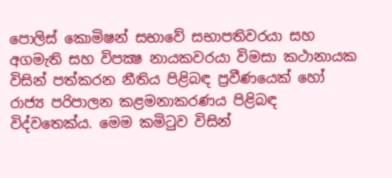පොලිස් කොමිෂන් සභාවේ සභාපතිවරයා සහ අගමැති සහ විපක්‍ෂ නායකවරයා විමසා කථානායක විසින් පත්කරන නීතිය පිළිබඳ ප්‍රවීණයෙක් හෝ රාජ්‍ය පරිපාලන කළමනාකරණය පිළිබඳ විද්වතෙක්ය. මෙම කමිටුව විසින්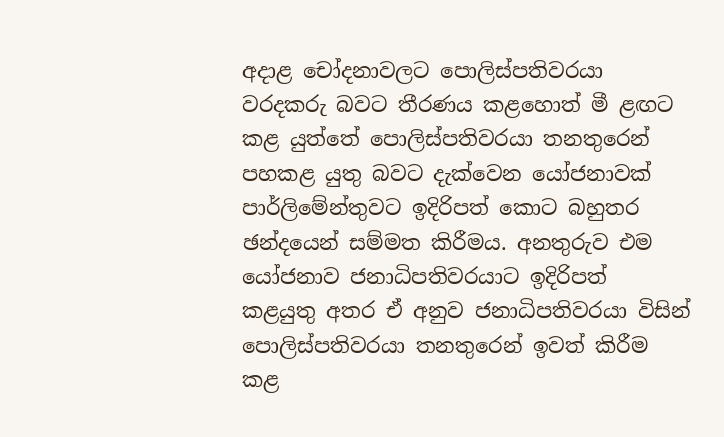අදාළ චෝදනාවලට පොලිස්පතිවරයා වරදකරු බවට තීරණය කළහොත් මී ළඟට කළ යුත්තේ පොලිස්පතිවරයා තනතුරෙන් පහකළ යුතු බවට දැක්වෙන යෝජනාවක් පාර්ලිමේන්තුවට ඉදිරිපත් කොට බහුතර ඡන්දයෙන් සම්මත කිරීමය. අනතුරුව එම යෝජනාව ජනාධිපතිවරයාට ඉදිරිපත් කළයුතු අතර ඒ අනුව ජනාධිපතිවරයා විසින් පොලිස්පතිවරයා තනතුරෙන් ඉවත් කිරීම කළ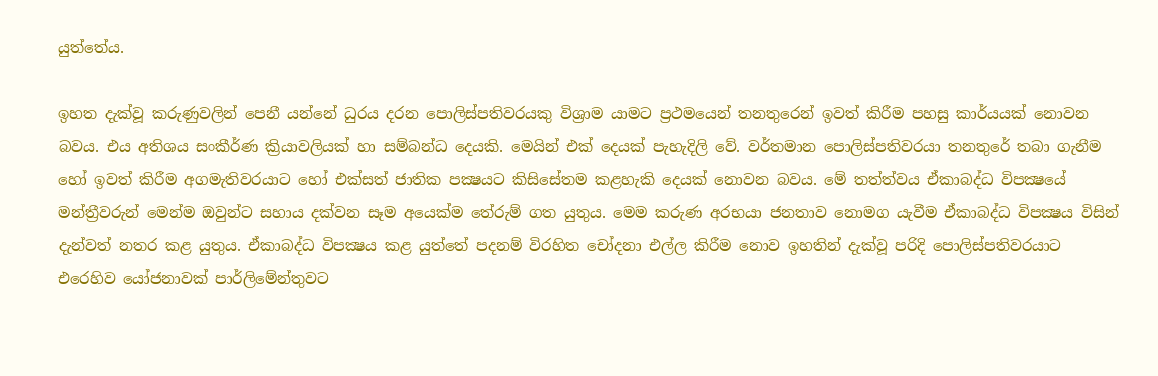යුත්තේය.

ඉහත දැක්වූ කරුණුවලින් පෙනී යන්නේ ධුරය දරන පොලිස්පතිවරයකු විශ්‍රාම යාමට ප්‍රථමයෙන් තනතුරෙන් ඉවත් කිරීම පහසු කාර්යයක් නොවන බවය. එය අතිශය සංකීර්ණ ක්‍රියාවලියක් හා සම්බන්ධ දෙයකි. මෙයින් එක් දෙයක් පැහැදිලි වේ. වර්තමාන පොලිස්පතිවරයා තනතුරේ තබා ගැනීම හෝ ඉවත් කිරීම අගමැතිවරයාට හෝ එක්සත් ජාතික පක්‍ෂයට කිසිසේතම කළහැකි දෙයක් නොවන බවය. මේ තත්ත්වය ඒකාබද්ධ විපක්‍ෂයේ මන්ත්‍රීවරුන් මෙන්ම ඔවුන්ට සහාය දක්වන සෑම අයෙක්ම තේරුම් ගත යුතුය. මෙම කරුණ අරභයා ජනතාව නොමග යැවීම ඒකාබද්ධ විපක්‍ෂය විසින් දැන්වත් නතර කළ යුතුය. ඒකාබද්ධ විපක්‍ෂය කළ යුත්තේ පදනම් විරහිත චෝදනා එල්ල කිරීම නොව ඉහතින් දැක්වූ පරිදි පොලිස්පතිවරයාට එරෙහිව යෝජනාවක් පාර්ලිමේන්තුවට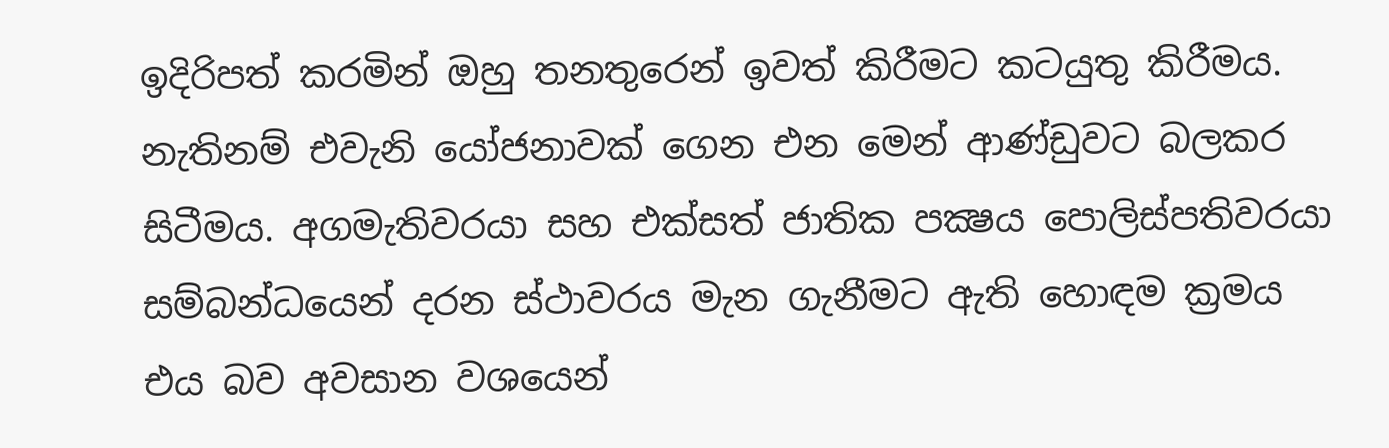ඉදිරිපත් කරමින් ඔහු තනතුරෙන් ඉවත් කිරීමට කටයුතු කිරීමය. නැතිනම් එවැනි යෝජනාවක් ගෙන එන මෙන් ආණ්ඩුවට බලකර සිටීමය. අගමැතිවරයා සහ එක්සත් ජාතික පක්‍ෂය පොලිස්පතිවරයා සම්බන්ධයෙන් දරන ස්ථාවරය මැන ගැනීමට ඇති හොඳම ක්‍රමය එය බව අවසාන වශයෙන්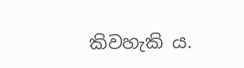කිවහැකි ය.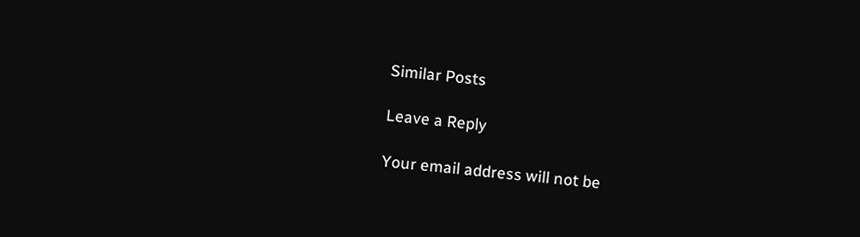Similar Posts

Leave a Reply

Your email address will not be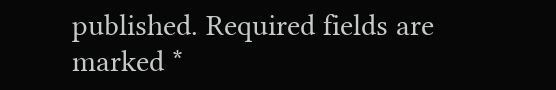published. Required fields are marked *